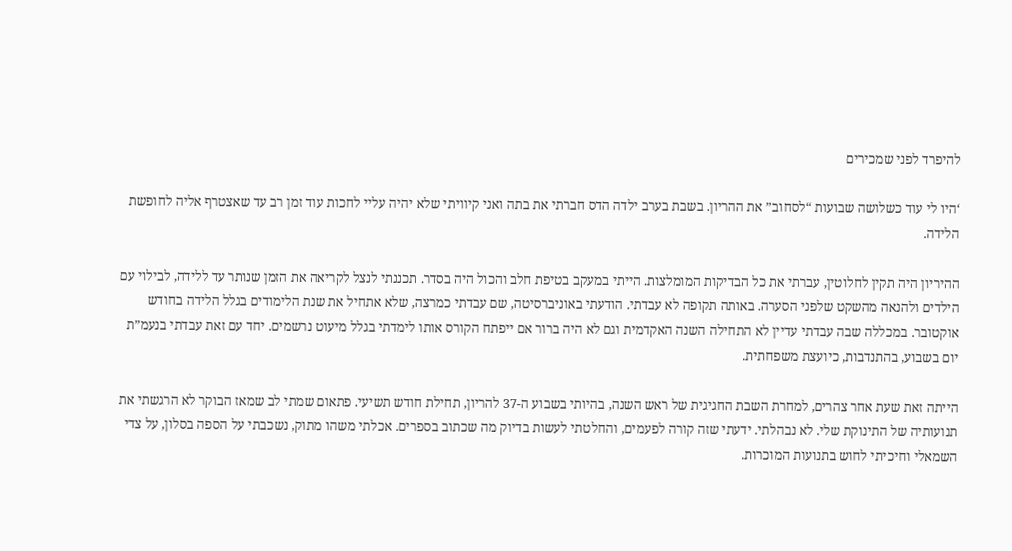להיפרד לפני שמכירים

‘היו לי עוד כשלושה שבועות “לסחוב” את ההריון. בשבת בערב ילדה הדס חברתי את בתה ואני קיוויתי שלא יהיה עליי לחכות עוד זמן רב עד שאצטרף אליה לחופשת הלידה.

ההיריון היה תקין לחלוטין, עברתי את כל הבדיקות המומלצות. הייתי במעקב בטיפת חלב והכול היה בסדר. תכננתי לנצל לקריאה את הזמן שנותר עד ללידה, לבילוי עם הילדים ולהנאה מהשקט שלפני הסערה. באותה תקופה לא עבדתי. הודעתי באוניברסיטה, שם עבדתי כמרצה, שלא אתחיל את שנת הלימודים בגלל הלידה בחודש אוקטובר. במכללה שבה עבדתי עדיין לא התחילה השנה האקדמית וגם לא היה ברור אם ייפתח הקורס אותו לימדתי בגלל מיעוט נרשמים. יחד עם זאת עבדתי בנעמ”ת יום בשבוע, בהתנדבות, כיועצת משפחתית.

הייתה זאת שעת אחר צהרים, למחרת השבת החגיגית של ראש השנה, בהיותי בשבוע ה-37 להריון, תחילת חודש תשיעי. פתאום שמתי לב שמאז הבוקר לא הרגשתי את תנועותיה של התינוקת שלי. לא נבהלתי. ידעתי שזה קורה לפעמים, והחלטתי לעשות בדיוק מה שכתוב בספרים. אכלתי משהו מתוק, נשכבתי על הספה בסלון, על צדי השמאלי וחיכיתי לחוש בתנועות המוכרות.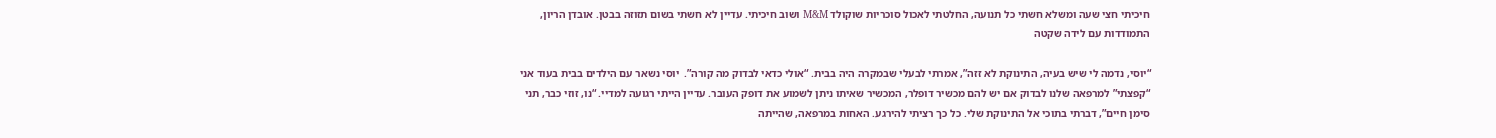חיכיתי חצי שעה ומשלא חשתי כל תנועה, החלטתי לאכול סוכריות שוקולד M&M ושוב חיכיתי. עדיין לא חשתי בשום תזוזה בבטן. אובדן הריון, התמודדות עם לידה שקטה

“יוסי, נדמה לי שיש בעיה, התינוקת לא זזה”, אמרתי לבעלי שבמקרה היה בבית. “אולי כדאי לבדוק מה קורה”.  יוסי נשאר עם הילדים בבית בעוד אני “קפצתי” למרפאה שלנו לבדוק אם יש להם מכשיר דופלר, המכשיר שאיתו ניתן לשמוע את דופק העובר. עדיין הייתי רגועה למדיי. “נו, זוזי כבר, תני סימן חיים”, דברתי בתוכי אל התינוקת שלי. כל כך רציתי להירגע. האחות במרפאה, שהייתה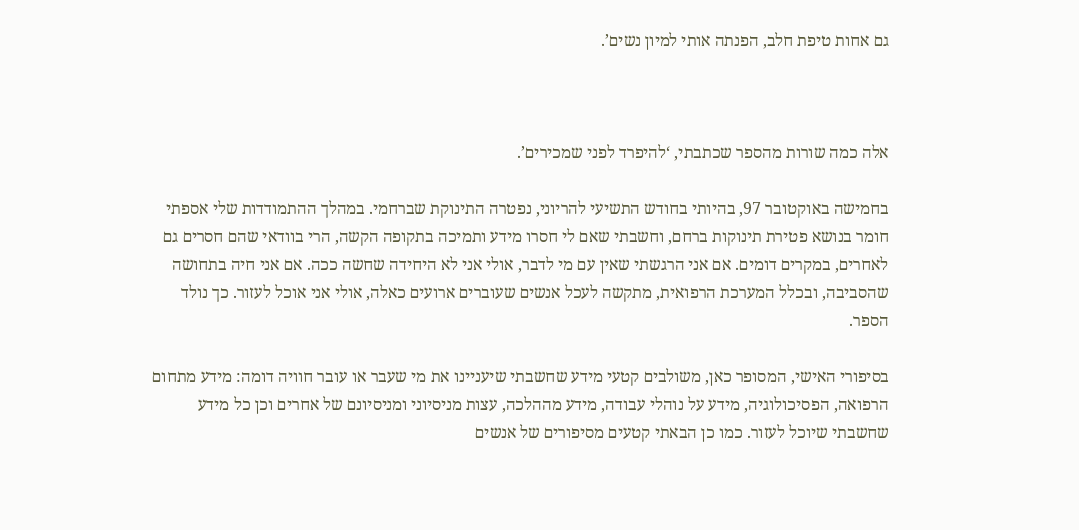גם אחות טיפת חלב, הפנתה אותי למיון נשים’.



אלה כמה שורות מהספר שכתבתי, ‘להיפרד לפני שמכירים’.

בחמישה באוקטובר 97, בהיותי בחודש התשיעי להריוני, נפטרה התינוקת שברחמי. במהלך ההתמודדות שלי אספתי חומר בנושא פטירת תינוקות ברחם, וחשבתי שאם לי חסרו מידע ותמיכה בתקופה הקשה, הרי בוודאי שהם חסרים גם לאחרים, במקרים דומים. אם אני הרגשתי שאין עם מי לדבר, אולי אני לא היחידה שחשה ככה. אם אני חיה בתחושה שהסביבה, ובכלל המערכת הרפואית, מתקשה לעכל אנשים שעוברים ארועים כאלה, אולי אני אוכל לעזור. כך נולד הספר.

בסיפורי האישי, המסופר כאן, משולבים קטעי מידע שחשבתי שיעניינו את מי שעבר או עובר חוויה דומה: מידע מתחום הרפואה, הפסיכולוגיה, מידע על נוהלי עבודה, מידע מההלכה, עצות מניסיוני ומניסיונם של אחרים וכן כל מידע שחשבתי שיוכל לעזור. כמו כן הבאתי קטעים מסיפורים של אנשים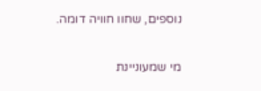נוספים, שחוו חוויה דומה.

מי שמעוניינת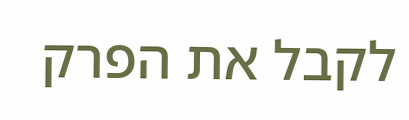לקבל את הפרק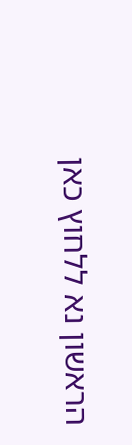הראשון נא ללחוץ כאן